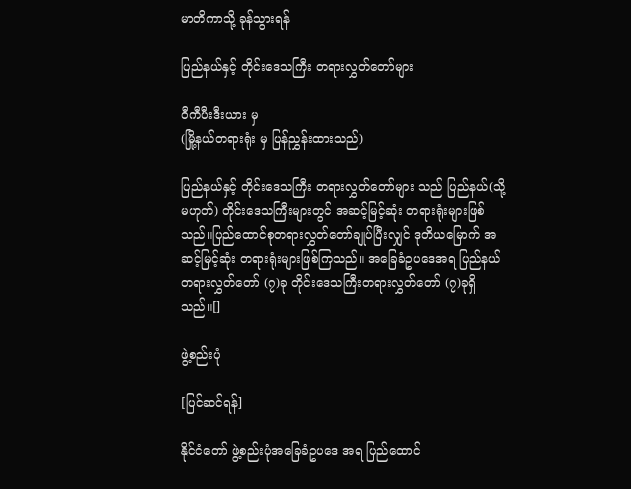မာတိကာသို့ ခုန်သွားရန်

ပြည်နယ်နှင့် တိုင်းဒေသကြီး တရားလွှတ်တော်များ

ဝီကီပီးဒီးယား မှ
(မြို့နယ်တရားရုံး မှ ပြန်ညွှန်းထားသည်)

ပြည်နယ်နှင့် တိုင်းဒေသကြီး တရားလွှတ်တော်များ သည် ပြည်နယ်(သို့မဟုတ်) တိုင်းဒေသကြီးများတွင် အဆင့်မြင့်ဆုံး တရားရုံးများဖြစ်သည်။ပြည်ထောင်စုတရားလွှတ်တော်ချုပ်ပြီးလျှင် ဒုတိယမြောက် အဆင့်မြင့်ဆုံး တရားရုံးများဖြစ်ကြသည်။ အခြေခံဥပဒေအရ ပြည်နယ်တရားလွှတ်တော် (၇)ခု တိုင်းဒေသကြီးတရားလွှတ်တော် (၇)ခုရှိသည်။[]

ဖွဲ့စည်းပုံ

[ပြင်ဆင်ရန်]

နိုင်ငံတော် ဖွဲ့စည်းပုံအခြေခံဥပဒေ အရ ပြည်ထောင်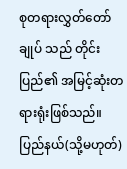စုတရားလွှတ်တော်ချုပ် သည် တိုင်းပြည်၏ အမြင့်ဆုံးတရားရုံးဖြစ်သည်။ ပြည်နယ်(သို့မဟုတ်)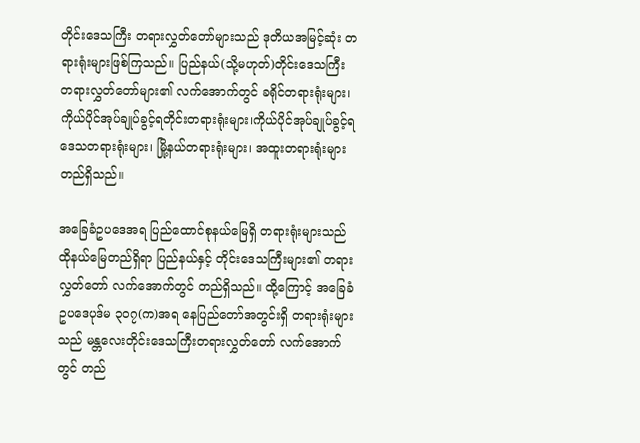တိုင်းဒေသကြီး တရားလွှတ်တော်များသည် ဒုတိယအမြင့်ဆုံး တရားရုံးများဖြစ်ကြသည်။ ပြည်နယ်(သို့မဟုတ်)တိုင်းဒေသကြီး တရားလွှတ်တော်များ၏ လက်အောက်တွင် ခရိုင်တရားရုံးများ၊ ကိုယ်ပိုင်အုပ်ချုပ်ခွင့်ရတိုင်းတရားရုံးများ၊ကိုယ်ပိုင်အုပ်ချုပ်ခွင့်ရဒေသတရားရုံးများ၊ မြို့နယ်တရားရုံးများ၊ အထူးတရားရုံးများ တည်ရှိသည်။

အခြေခံဥပဒေအရ ပြည်ထောင်စုနယ်မြေရှိ တရားရုံးများသည် ထိုနယ်မြေတည်ရှိရာ ပြည်နယ်နှင့် တိုင်းဒေသကြီးများ၏ တရားလွှတ်တော် လက်အောက်တွင် တည်ရှိသည်။ ထို့ကြောင့် အခြေခံဥပဒေပုဒ်မ ၃၀၇(က)အရ နေပြည်တော်အတွင်းရှိ တရားရုံးများသည် မန္တလေးတိုင်းဒေသကြီးတရားလွှတ်တော် လက်အောက်တွင် တည်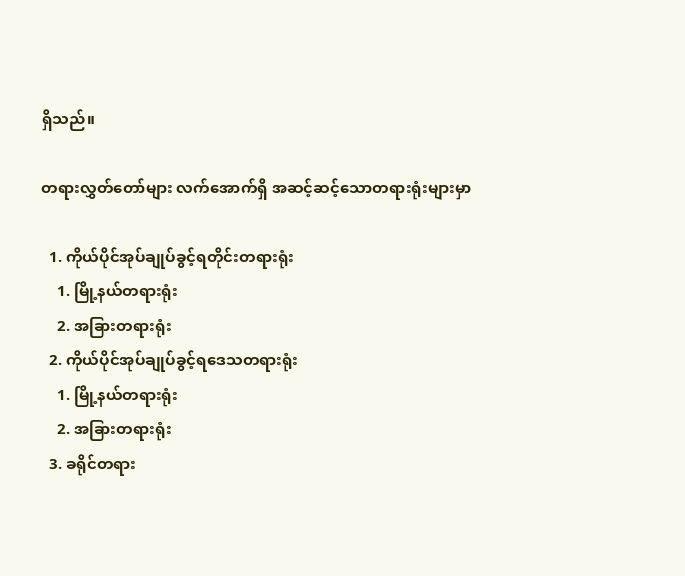ရှိသည်။

တရားလွှတ်တော်များ လက်အောက်ရှိ အဆင့်ဆင့်သောတရားရုံးများမှာ

  1. ကိုယ်ပိုင်အုပ်ချုပ်ခွင့်ရတိုင်းတရားရုံး
    1. မြို့နယ်တရားရုံး
    2. အခြားတရားရုံး
  2. ကိုယ်ပိုင်အုပ်ချုပ်ခွင့်ရဒေသတရားရုံး
    1. မြို့နယ်တရားရုံး
    2. အခြားတရားရုံး
  3. ခရိုင်တရား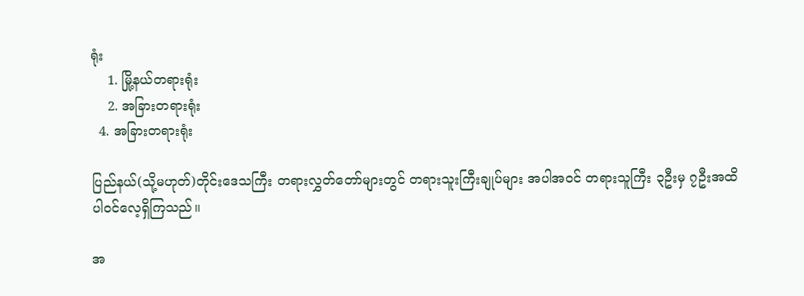ရုံး
    1. မြို့နယ်တရားရုံး
    2. အခြားတရားရုံး
  4. အခြားတရားရုံး

ပြည်နယ်(သို့မဟုတ်)တိုင်းဒေသကြီး တရားလွှတ်တော်များတွင် တရားသူးကြီးချုပ်များ အပါအဝင် တရားသူကြီး ၃ဦးမှ ၇ဦးအထိ ပါဝင်လေ့ရှိကြသည်။

အ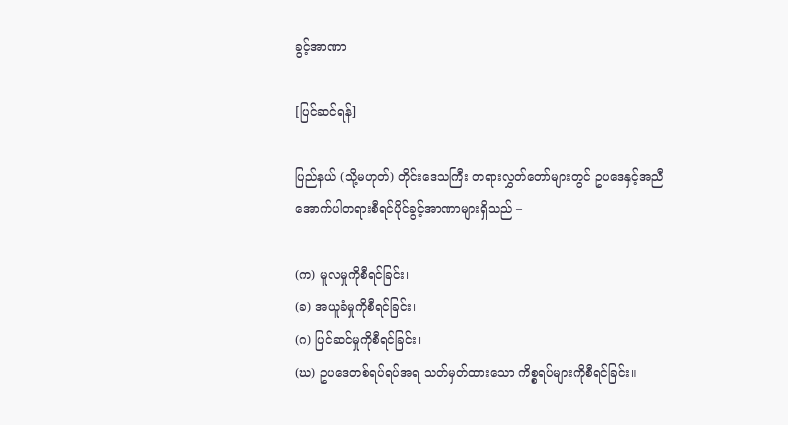ခွင့်အာဏာ

[ပြင်ဆင်ရန်]

ပြည်နယ် (သို့မဟုတ်) တိုင်းဒေသကြီး တရားလွှတ်တော်များတွင် ဥပဒေနှင့်အညီ အောက်ပါတရားစီရင်ပိုင်ခွင့်အာဏာများရှိသည် –

(က) မူလမှုကိုစီရင်ခြင်း၊
(ခ) အယူခံမှုကိုစီရင်ခြင်း၊
(ဂ) ပြင်ဆင်မှုကိုစီရင်ခြင်း၊
(ဃ) ဥပဒေတစ်ရပ်ရပ်အရ သတ်မှတ်ထားသော ကိစ္စရပ်များကိုစီရင်ခြင်း။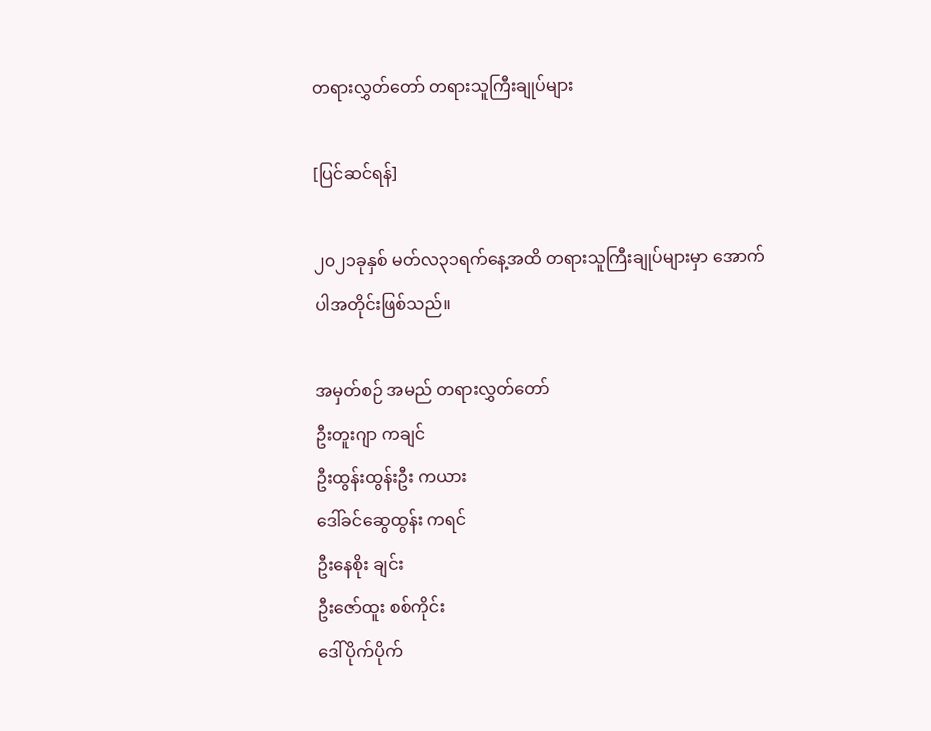တရားလွှတ်တော် တရားသူကြီးချုပ်များ

[ပြင်ဆင်ရန်]

၂၀၂၁ခုနှစ် မတ်လ၃၁ရက်နေ့အထိ တရားသူကြီးချုပ်များမှာ အောက်ပါအတိုင်းဖြစ်သည်။

အမှတ်စဉ် အမည် တရားလွှတ်တော်
ဦးတူးဂျာ ကချင်
ဦးထွန်းထွန်းဦး ကယား
ဒေါ်ခင်ဆွေထွန်း ကရင်
ဦးနေစိုး ချင်း
ဦးဇော်ထူး စစ်ကိုင်း
ဒေါ်ပိုက်ပိုက်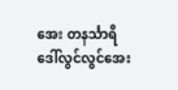အေး တနင်္သာရီ
ဒေါ်လွင်လွင်အေး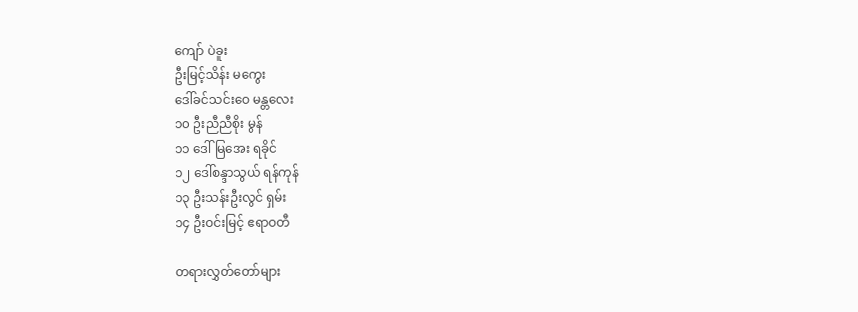ကျော် ပဲခူး
ဦးမြင့်သိန်း မကွေး
ဒေါ်ခင်သင်းဝေ မန္တလေး
၁၀ ဦးညီညီစိုး မွန်
၁၁ ဒေါ် မြအေး ရခိုင်
၁၂ ဒေါ်စန္ဒာသွယ် ရန်ကုန်
၁၃ ဦးသန်းဦးလွင် ရှမ်း
၁၄ ဦးဝင်းမြင့် ဧရာဝတီ

တရားလွှတ်တော်များ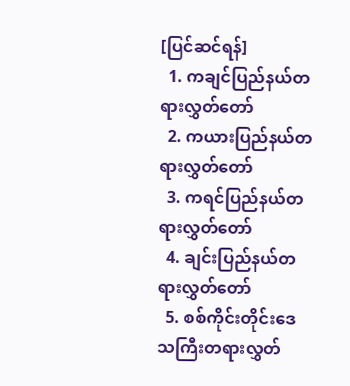[ပြင်ဆင်ရန်]
  1. ကချင်ပြည်နယ်တရားလွှတ်တော်
  2. ကယားပြည်နယ်တရားလွှတ်တော်
  3. ကရင်ပြည်နယ်တရားလွှတ်တော်
  4. ချင်းပြည်နယ်တရားလွှတ်တော်
  5. စစ်ကိုင်းတိုင်းဒေသကြီးတရားလွှတ်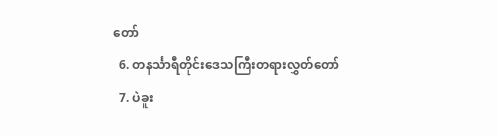တော်
  6. တနင်္သာရီတိုင်းဒေသကြီးတရားလွှတ်တော်
  7. ပဲခူး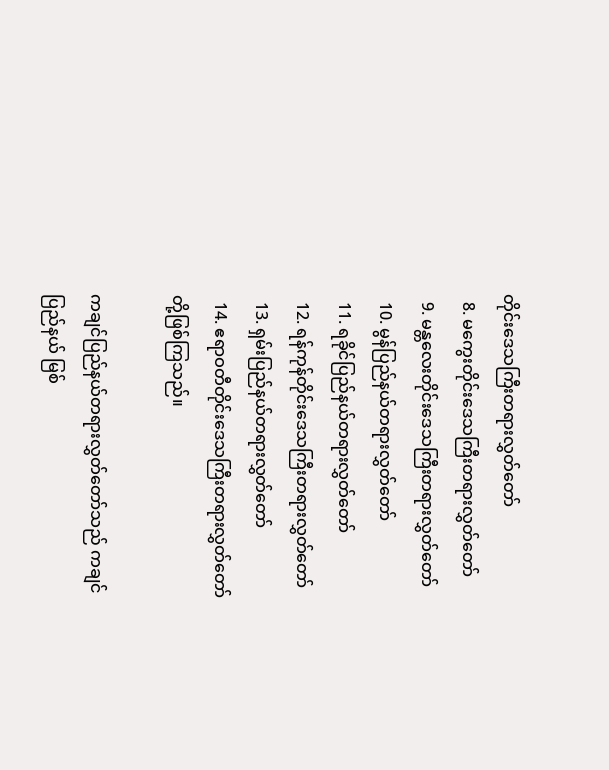တိုင်းဒေသကြီးတရားလွှတ်တော်
  8. မကွေးတိုင်းဒေသကြီးတရားလွှတ်တော်
  9. မန္တလေးတိုင်းဒေသကြီးတရားလွှတ်တော်
  10. မွန်ပြည်နယ်တရားလွှတ်တော်
  11. ရခိုင်ပြည်နယ်တရားလွှတ်တော်
  12. ရန်ကုန်တိုင်းဒေသကြီးတရားလွှတ်တော်
  13. ရှမ်းပြည်နယ်တရားလွှတ်တော်
  14. ဧရာဝတီတိုင်းဒေသကြီးတရားလွှတ်တော် တို့ဖြစ်ကြသည်။

ကချင်ပြည်နယ်တရားလွှတ်တော်သည် ကချင်ပြည်နယ် မြစ်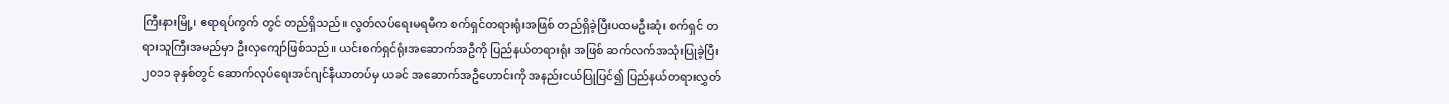ကြီးနားမြို့၊ ဧရာရပ်ကွက် တွင် တည်ရှိသည်။ လွတ်လပ်ရေးမရမီက စက်ရှင်တရားရုံးအဖြစ် တည်ရှိခဲ့ပြီးပထမဦးဆုံး စက်ရှင် တရားသူကြီးအမည်မှာ ဦးလှကျော်ဖြစ်သည်။ ယင်းစက်ရှင်ရုံးအဆောက်အဦကို ပြည်နယ်တရားရုံး အဖြစ် ဆက်လက်အသုံးပြုခဲ့ပြီး ၂၀၁၁ ခုနှစ်တွင် ဆောက်လုပ်ရေးအင်ဂျင်နီယာတပ်မှ ယခင် အဆောက်အဦဟောင်းကို အနည်းငယ်ပြုပြင်၍ ပြည်နယ်တရားလွှတ်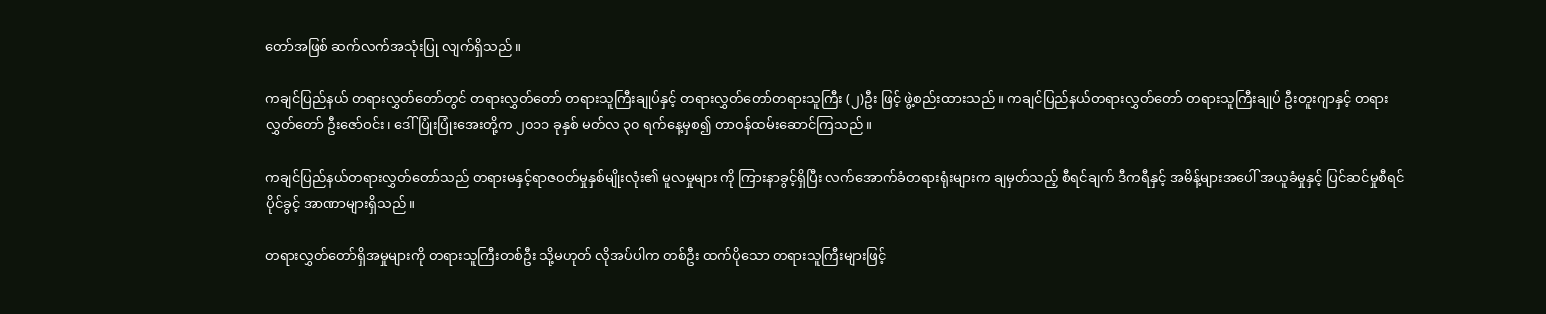တော်အဖြစ် ဆက်လက်အသုံးပြု လျက်ရှိသည်။

ကချင်ပြည်နယ် တရားလွှတ်တော်တွင် တရားလွှတ်တော် တရားသူကြီးချုပ်နှင့် တရားလွှတ်တော်တရားသူကြီး (၂)ဦး ဖြင့် ဖွဲ့စည်းထားသည်။ ကချင်ပြည်နယ်တရားလွှတ်တော် တရားသူကြီးချုပ် ဦးတူးဂျာနှင့် တရားလွှတ်တော် ဦးဇော်ဝင်း၊ ဒေါ်ပြုံးပြုံးအေးတို့က ၂၀၁၁ ခုနှစ် မတ်လ ၃၀ ရက်နေ့မှစ၍ တာဝန်ထမ်းဆောင်ကြသည်။

ကချင်ပြည်နယ်တရားလွှတ်တော်သည် တရားမနှင့်ရာဇဝတ်မှုနှစ်မျိုးလုံး၏ မူလမှုများ ကို ကြားနာခွင့်ရှိပြီး လက်အောက်ခံတရားရုံးများက ချမှတ်သည့် စီရင်ချက် ဒီကရီနှင့် အမိန့်များအပေါ် အယူခံမှုနှင့် ပြင်ဆင်မှုစီရင်ပိုင်ခွင့် အာဏာများရှိသည်။

တရားလွှတ်တော်ရှိအမှုများကို တရားသူကြီးတစ်ဦး သို့မဟုတ် လိုအပ်ပါက တစ်ဦး ထက်ပိုသော တရားသူကြီးများဖြင့်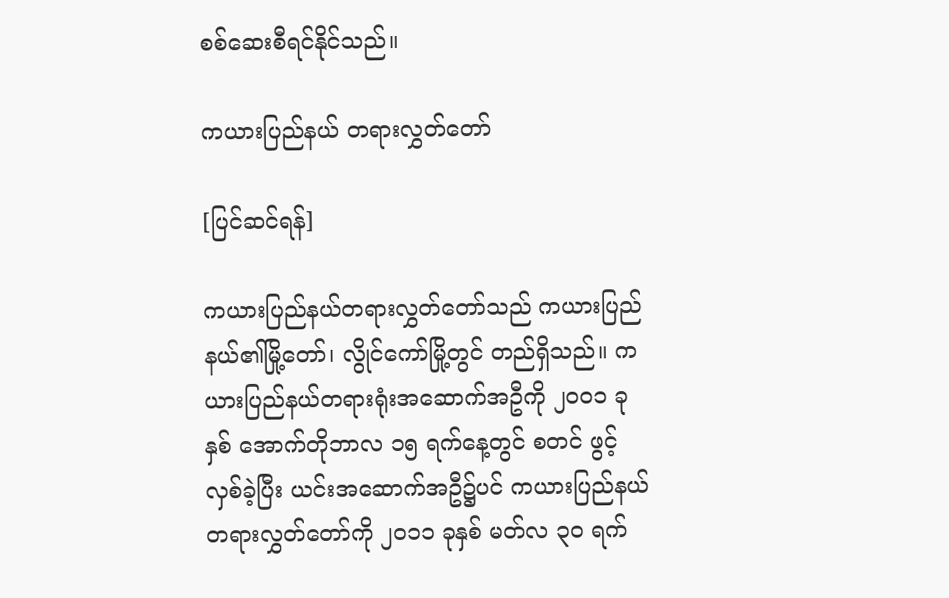စစ်ဆေးစီရင်နိုင်သည်။

ကယားပြည်နယ် တရားလွှတ်တော်

[ပြင်ဆင်ရန်]

ကယားပြည်နယ်တရားလွှတ်တော်သည် ကယားပြည်နယ်၏မြို့တော်၊ လွိုင်ကော်မြို့တွင် တည်ရှိသည်။ ကယားပြည်နယ်တရားရုံးအဆောက်အဦကို ၂၀၀၁ ခုနှစ် အောက်တိုဘာလ ၁၅ ရက်နေ့တွင် စတင် ဖွင့်လှစ်ခဲ့ပြီး ယင်းအဆောက်အဦ၌ပင် ကယားပြည်နယ်တရားလွှတ်တော်ကို ၂၀၁၁ ခုနှစ် မတ်လ ၃၀ ရက်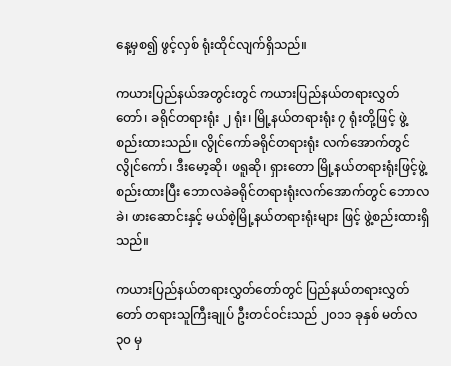နေ့မှစ၍ ဖွင့်လှစ် ရုံးထိုင်လျက်ရှိသည်။

ကယားပြည်နယ်အတွင်းတွင် ကယားပြည်နယ်တရားလွှတ်တော်၊ ခရိုင်တရားရုံး ၂ ရုံး၊ မြို့နယ်တရားရုံး ၇ ရုံးတို့ဖြင့် ဖွဲ့စည်းထားသည်။ လွိုင်ကော်ခရိုင်တရားရုံး လက်အောက်တွင် လွိုင်ကော်၊ ဒီးမော့ဆို၊ ဖရူဆို၊ ရှားတော မြို့နယ်တရားရုံးဖြင့်ဖွဲ့စည်းထားပြီး ဘောလခဲခရိုင်တရားရုံးလက်အောက်တွင် ဘောလခဲ၊ ဖားဆောင်းနှင့် မယ်စဲ့မြို့နယ်တရားရုံးများ ဖြင့် ဖွဲ့စည်းထားရှိသည်။

ကယားပြည်နယ်တရားလွှတ်တော်တွင် ပြည်နယ်တရားလွှတ်တော် တရားသူကြီးချုပ် ဦးတင်ဝင်းသည် ၂၀၁၁ ခုနှစ် မတ်လ ၃၀ မှ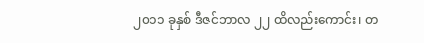၂၀၁၁ ခုနှစ် ဒီဇင်ဘာလ ၂၂ ထိလည်းကောင်း၊ တ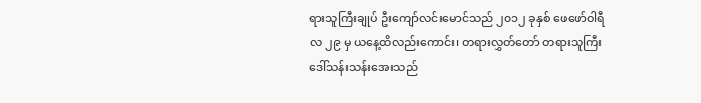ရားသူကြီးချုပ် ဦးကျော်လင်းမောင်သည် ၂၀၁၂ ခုနှစ် ဖေဖော်ဝါရီလ ၂၉ မှ ယနေ့ထိလည်းကောင်း၊ တရားလွှတ်တော် တရားသူကြီး ဒေါ်သန်းသန်းအေးသည်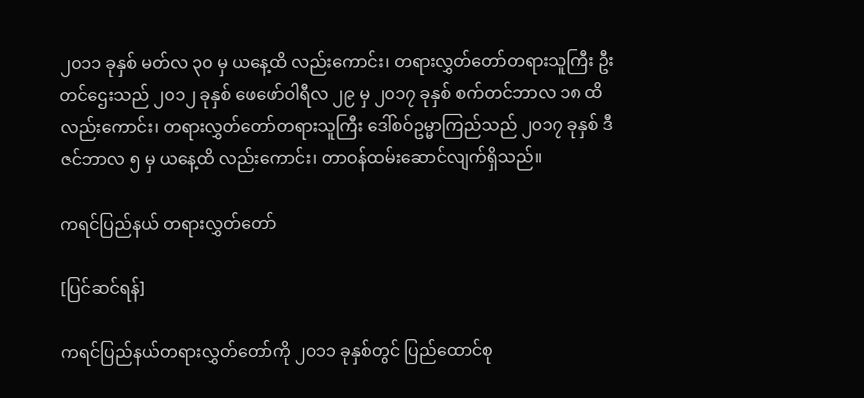၂၀၁၁ ခုနှစ် မတ်လ ၃၀ မှ ယနေ့ထိ လည်းကောင်း၊ တရားလွှတ်တော်တရားသူကြီး ဦးတင်ဌေးသည် ၂၀၁၂ ခုနှစ် ဖေဖော်ဝါရီလ ၂၉ မှ ၂၀၁၇ ခုနှစ် စက်တင်ဘာလ ၁၈ ထိလည်းကောင်း၊ တရားလွှတ်တော်တရားသူကြီး ဒေါ်စဝ်ဥမ္မာကြည်သည် ၂၀၁၇ ခုနှစ် ဒီဇင်ဘာလ ၅ မှ ယနေ့ထိ လည်းကောင်း၊ တာဝန်ထမ်းဆောင်လျက်ရှိသည်။

ကရင်ပြည်နယ် တရားလွှတ်တော်

[ပြင်ဆင်ရန်]

ကရင်ပြည်နယ်တရားလွှတ်တော်ကို ၂၀၁၁ ခုနှစ်တွင် ပြည်ထောင်စု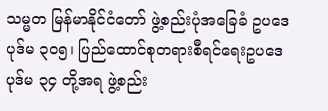သမ္မတ မြန်မာနိုင်ငံတော် ဖွဲ့စည်းပုံအခြေခံ ဥပဒေပုဒ်မ ၃၀၅၊ ပြည်ထောင်စုတရားစီရင်ရေးဥပဒေ ပုဒ်မ ၃၄ တို့အရ ဖွဲ့စည်း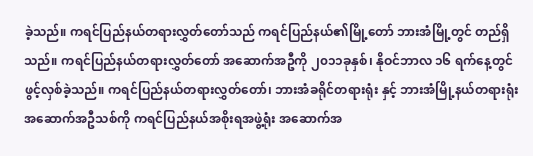ခဲ့သည်။ ကရင်ပြည်နယ်တရားလွှတ်တော်သည် ကရင်ပြည်နယ်၏မြို့တော် ဘားအံမြို့တွင် တည်ရှိသည်။ ကရင်ပြည်နယ်တရားလွှတ်တော် အဆောက်အဦကို ၂၀၁၁ခုနှစ်၊ နိုဝင်ဘာလ ၁၆ ရက်နေ့တွင် ဖွင့်လှစ်ခဲ့သည်။ ကရင်ပြည်နယ်တရားလွှတ်တော်၊ ဘားအံခရိုင်တရားရုံး နှင့် ဘားအံမြို့နယ်တရားရုံး အဆောက်အဦသစ်ကို ကရင်ပြည်နယ်အစိုးရအဖွဲ့ရုံး အဆောက်အ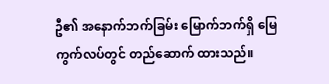ဦ၏ အနောက်ဘက်ခြမ်း မြောက်ဘက်ရှိ မြေကွက်လပ်တွင် တည်ဆောက် ထားသည်။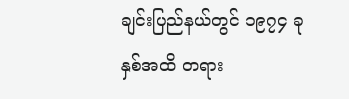ချင်းပြည်နယ်တွင် ၁၉၇၄ ခုနှစ်အထိ တရား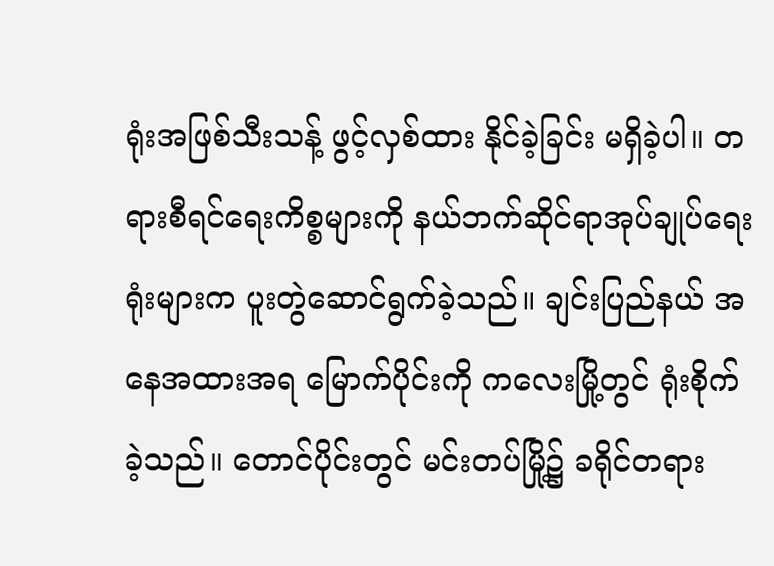ရုံးအဖြစ်သီးသန့် ဖွင့်လှစ်ထား နိုင်ခဲ့ခြင်း မရှိခဲ့ပါ။ တရားစီရင်ရေးကိစ္စများကို နယ်ဘက်ဆိုင်ရာအုပ်ချုပ်ရေးရုံးများက ပူးတွဲဆောင်ရွက်ခဲ့သည်။ ချင်းပြည်နယ် အနေအထားအရ မြောက်ပိုင်းကို ကလေးမြို့တွင် ရုံးစိုက် ခဲ့သည်။ တောင်ပိုင်းတွင် မင်းတပ်မြို့၌ ခရိုင်တရား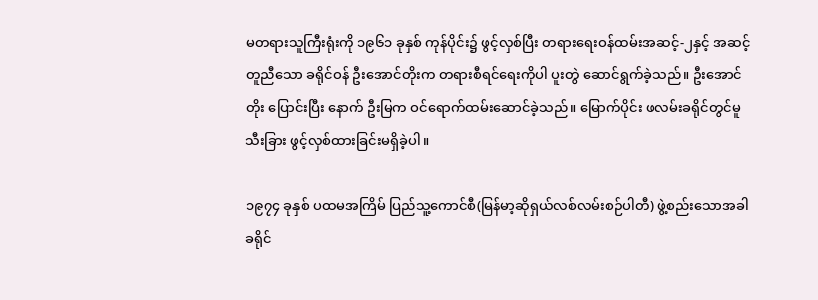မတရားသူကြီးရုံးကို ၁၉၆၁ ခုနှစ် ကုန်ပိုင်း၌ ဖွင့်လှစ်ပြီး တရားရေးဝန်ထမ်းအဆင့်-၂နှင့် အဆင့်တူညီသော ခရိုင်ဝန် ဦးအောင်တိုးက တရားစီရင်ရေးကိုပါ ပူးတွဲ ဆောင်ရွက်ခဲ့သည်။ ဦးအောင်တိုး ပြောင်းပြီး နောက် ဦးမြက ဝင်ရောက်ထမ်းဆောင်ခဲ့သည်။ မြောက်ပိုင်း ဖလမ်းခရိုင်တွင်မူ သီးခြား ဖွင့်လှစ်ထားခြင်းမရှိခဲ့ပါ။

၁၉၇၄ ခုနှစ် ပထမအကြိမ် ပြည်သူ့ကောင်စီ(မြန်မာ့ဆိုရှယ်လစ်လမ်းစဉ်ပါတီ) ဖွဲ့စည်းသောအခါ ခရိုင်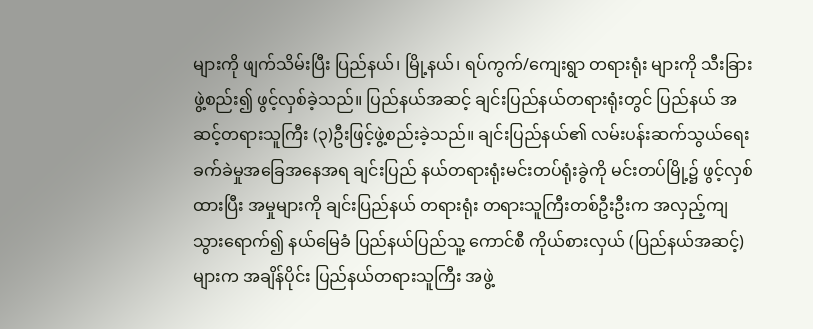များကို ဖျက်သိမ်းပြီး ပြည်နယ်၊ မြို့နယ်၊ ရပ်ကွက်/ကျေးရွာ တရားရုံး များကို သီးခြားဖွဲ့စည်း၍ ဖွင့်လှစ်ခဲ့သည်။ ပြည်နယ်အဆင့် ချင်းပြည်နယ်တရားရုံးတွင် ပြည်နယ် အဆင့်တရားသူကြီး (၃)ဦးဖြင့်ဖွဲ့စည်းခဲ့သည်။ ချင်းပြည်နယ်၏ လမ်းပန်းဆက်သွယ်ရေး ခက်ခဲမှုအခြေအနေအရ ချင်းပြည် နယ်တရားရုံးမင်းတပ်ရုံးခွဲကို မင်းတပ်မြို့၌ ဖွင့်လှစ်ထားပြီး အမှုများကို ချင်းပြည်နယ် တရားရုံး တရားသူကြီးတစ်ဦးဦးက အလှည့်ကျသွားရောက်၍ နယ်မြေခံ ပြည်နယ်ပြည်သူ့ ကောင်စီ ကိုယ်စားလှယ် (ပြည်နယ်အဆင့်)များက အချိန်ပိုင်း ပြည်နယ်တရားသူကြီး အဖွဲ့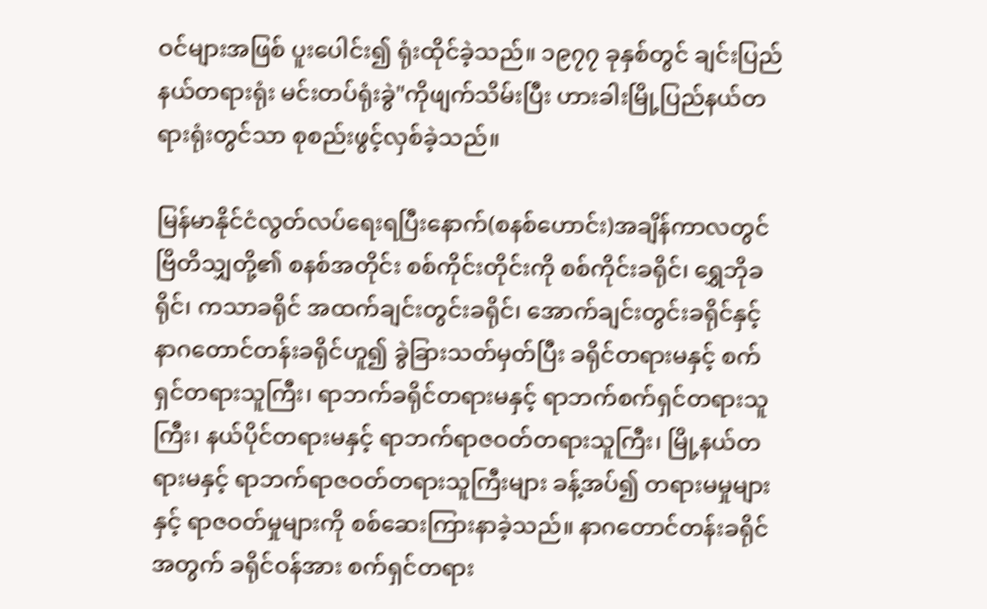ဝင်များအဖြစ် ပူးပေါင်း၍ ရုံးထိုင်ခဲ့သည်။ ၁၉၇၇ ခုနှစ်တွင် ချင်းပြည်နယ်တရားရုံး မင်းတပ်ရုံးခွဲ"ကိုဖျက်သိမ်းပြီး ဟားခါးမြို့ပြည်နယ်တရားရုံးတွင်သာ စုစည်းဖွင့်လှစ်ခဲ့သည်။

မြန်မာနိုင်ငံလွတ်လပ်ရေးရပြီးနောက်(စနစ်ဟောင်း)အချိန်ကာလတွင် ဗြိတိသျှတို့၏ စနစ်အတိုင်း စစ်ကိုင်းတိုင်းကို စစ်ကိုင်းခရိုင်၊ ရွှေဘိုခရိုင်၊ ကသာခရိုင် အထက်ချင်းတွင်းခရိုင်၊ အောက်ချင်းတွင်းခရိုင်နှင့် နာဂတောင်တန်းခရိုင်ဟူ၍ ခွဲခြားသတ်မှတ်ပြီး ခရိုင်တရားမနှင့် စက်ရှင်တရားသူကြီး၊ ရာဘက်ခရိုင်တရားမနှင့် ရာဘက်စက်ရှင်တရားသူကြီး၊ နယ်ပိုင်တရားမနှင့် ရာဘက်ရာဇဝတ်တရားသူကြီး၊ မြို့နယ်တရားမနှင့် ရာဘက်ရာဇဝတ်တရားသူကြီးများ ခန့်အပ်၍ တရားမမှုများနှင့် ရာဇဝတ်မှုများကို စစ်ဆေးကြားနာခဲ့သည်။ နာဂတောင်တန်းခရိုင်အတွက် ခရိုင်ဝန်အား စက်ရှင်တရား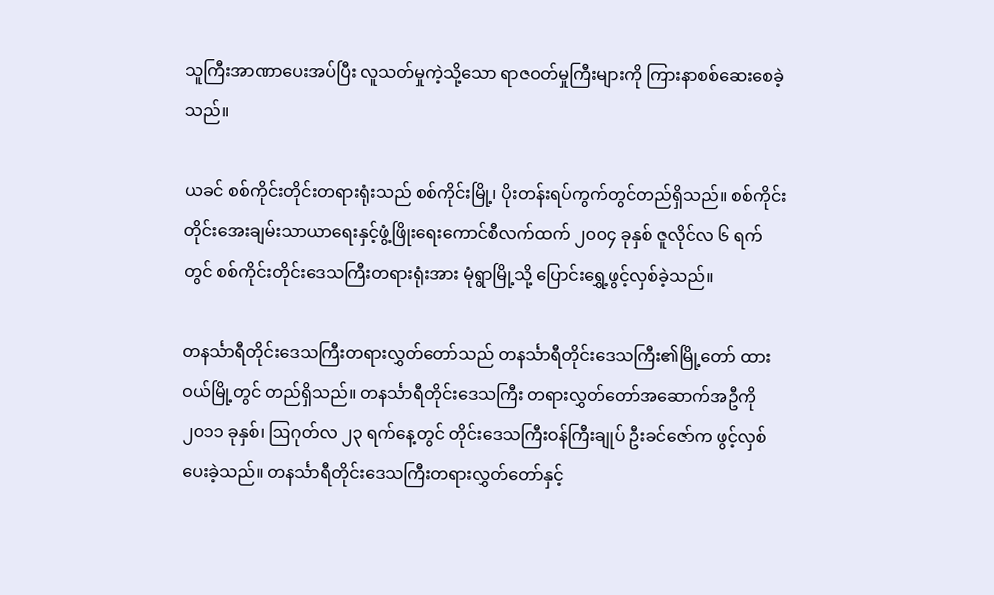သူကြီးအာဏာပေးအပ်ပြီး လူသတ်မှုကဲ့သို့သော ရာဇဝတ်မှုကြီးများကို ကြားနာစစ်ဆေးစေခဲ့သည်။

ယခင် စစ်ကိုင်းတိုင်းတရားရုံးသည် စစ်ကိုင်းမြို့၊ ပိုးတန်းရပ်ကွက်တွင်တည်ရှိသည်။ စစ်ကိုင်းတိုင်းအေးချမ်းသာယာရေးနှင့်ဖွံ့ဖြိုးရေးကောင်စီလက်ထက် ၂၀၀၄ ခုနှစ် ဇူလိုင်လ ၆ ရက်တွင် စစ်ကိုင်းတိုင်းဒေသကြီးတရားရုံးအား မုံရွာမြို့သို့ ပြောင်းရွှေ့ဖွင့်လှစ်ခဲ့သည်။

တနင်္သာရီတိုင်းဒေသကြီးတရားလွှတ်တော်သည် တနင်္သာရီတိုင်းဒေသကြီး၏မြို့တော် ထားဝယ်မြို့တွင် တည်ရှိသည်။ တနင်္သာရီတိုင်းဒေသကြီး တရားလွှတ်တော်အဆောက်အဦကို ၂၀၁၁ ခုနှစ်၊ ဩဂုတ်လ ၂၃ ရက်နေ့တွင် တိုင်းဒေသကြီးဝန်ကြီးချုပ် ဦးခင်ဇော်က ဖွင့်လှစ်ပေးခဲ့သည်။ တနင်္သာရီတိုင်းဒေသကြီးတရားလွှတ်တော်နှင့်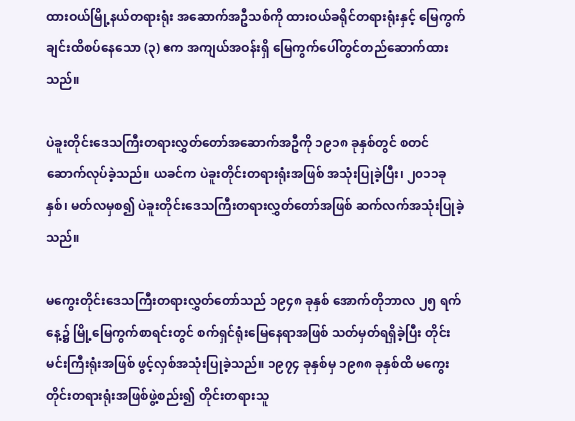ထားဝယ်မြို့နယ်တရားရုံး အဆောက်အဦသစ်ကို ထားဝယ်ခရိုင်တရားရုံးနှင့် မြေကွက်ချင်းထိစပ်နေသော (၃) ဧက အကျယ်အဝန်းရှိ မြေကွက်ပေါ်တွင်တည်ဆောက်ထားသည်။

ပဲခူးတိုင်းဒေသကြီးတရားလွှတ်တော်အဆောက်အဦကို ၁၉၁၈ ခုနှစ်တွင် စတင်ဆောက်လုပ်ခဲ့သည်။ ယခင်က ပဲခူးတိုင်းတရားရုံးအဖြစ် အသုံးပြုခဲ့ပြီး၊ ၂၀၁၁ခုနှစ်၊ မတ်လမှစ၍ ပဲခူးတိုင်းဒေသကြီးတရားလွှတ်တော်အဖြစ် ဆက်လက်အသုံးပြုခဲ့သည်။

မကွေးတိုင်းဒေသကြီးတရားလွှတ်တော်သည် ၁၉၄၈ ခုနှစ် အောက်တိုဘာလ ၂၅ ရက်နေ့၌ မြို့မြေကွက်စာရင်းတွင် စက်ရှင်ရုံးမြေနေရာအဖြစ် သတ်မှတ်ရရှိခဲ့ပြီး တိုင်းမင်းကြီးရုံးအဖြစ် ဖွင့်လှစ်အသုံးပြုခဲ့သည်။ ၁၉၇၄ ခုနှစ်မှ ၁၉၈၈ ခုနှစ်ထိ မကွေးတိုင်းတရားရုံးအဖြစ်ဖွဲ့စည်း၍ တိုင်းတရားသူ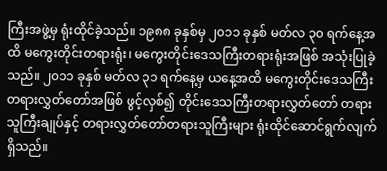ကြီးအဖွဲ့မှ ရုံးထိုင်ခဲ့သည်။ ၁၉၈၈ ခုနှစ်မှ ၂၀၁၁ ခုနှစ် မတ်လ ၃၀ ရက်နေ့အထိ မကွေးတိုင်းတရားရုံး၊ မကွေးတိုင်းဒေသကြီးတရားရုံးအဖြစ် အသုံးပြုခဲ့သည်။ ၂၀၁၁ ခုနှစ် မတ်လ ၃၁ ရက်နေ့မှ ယနေ့အထိ မကွေးတိုင်းဒေသကြီးတရားလွှတ်တော်အဖြစ် ဖွင့်လှစ်၍ တိုင်းဒေသကြီးတရားလွှတ်တော် တရားသူကြီးချုပ်နှင့် တရားလွှတ်တော်တရားသူကြီးများ ရုံးထိုင်ဆောင်ရွက်လျက်ရှိသည်။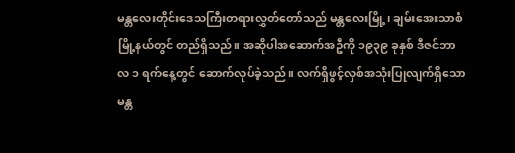မန္တလေးတိုင်းဒေသကြီးတရားလွှတ်တော်သည် မန္တလေးမြို့၊ ချမ်းအေးသာစံမြို့နယ်တွင် တည်ရှိသည်။ အဆိုပါအဆောက်အဦကို ၁၉၃၉ ခုနှစ် ဒီဇင်ဘာလ ၁ ရက်နေ့တွင် ဆောက်လုပ်ခဲ့သည်။ လက်ရှိဖွင့်လှစ်အသုံးပြုလျက်ရှိသော မန္တ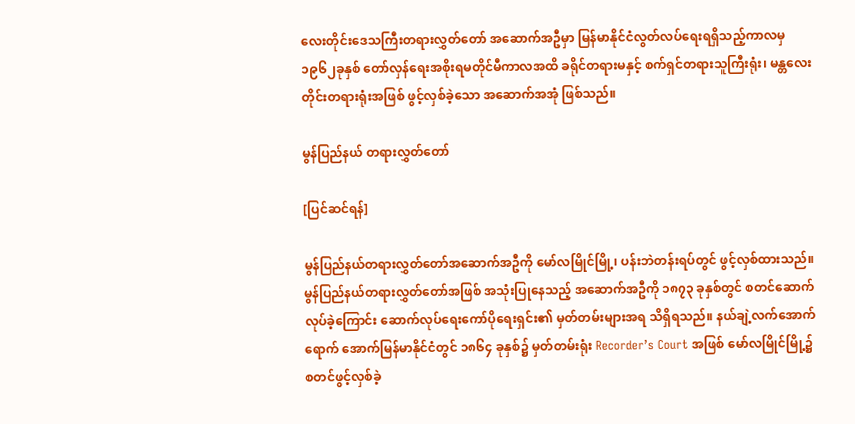လေးတိုင်းဒေသကြီးတရားလွှတ်တော် အဆောက်အဦမှာ မြန်မာနိုင်ငံလွတ်လပ်ရေးရရှိသည့်ကာလမှ ၁၉၆၂ခုနှစ် တော်လှန်ရေးအစိုးရမတိုင်မီကာလအထိ ခရိုင်တရားမနှင့် စက်ရှင်တရားသူကြီးရုံး၊ မန္တလေးတိုင်းတရားရုံးအဖြစ် ဖွင့်လှစ်ခဲ့သော အဆောက်အအုံ ဖြစ်သည်။

မွန်ပြည်နယ် တရားလွှတ်တော်

[ပြင်ဆင်ရန်]

မွန်ပြည်နယ်တရားလွှတ်တော်အဆောက်အဦကို မော်လမြိုင်မြို့၊ ပန်းဘဲတန်းရပ်တွင် ဖွင့်လှစ်ထားသည်။ မွန်ပြည်နယ်တရားလွှတ်တော်အဖြစ် အသုံးပြုနေသည့် အဆောက်အဦကို ၁၈၇၃ ခုနှစ်တွင် စတင်ဆောက်လုပ်ခဲ့ကြောင်း ဆောက်လုပ်ရေးကော်ပိုရေးရှင်း၏ မှတ်တမ်းများအရ သိရှိရသည်။ နယ်ချဲ့လက်အောက်ရောက် အောက်မြန်မာနိုင်ငံတွင် ၁၈၆၄ ခုနှစ်၌ မှတ်တမ်းရုံး Recorder’s Court အဖြစ် မော်လမြိုင်မြို့၌ စတင်ဖွင့်လှစ်ခဲ့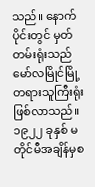သည်။ နောက်ပိုင်းတွင် မှတ်တမ်းရုံးသည် မော်လမြိုင်မြို့ တရားသူကြီးရုံးဖြစ်လာသည်။ ၁၉၂၂ ခုနှစ် မတိုင်မီအချိန်မှစ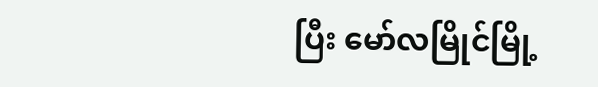ပြီး မော်လမြိုင်မြို့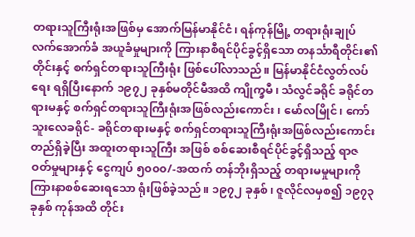တရားသူကြီးရုံးအဖြစ်မှ အောက်မြန်မာနိုင်ငံ၊ ရန်ကုန်မြို့ တရားရုံးချုပ် လက်အောက်ခံ အယူခံမှုများကို ကြားနာစီရင်ပိုင်ခွင့်ရှိသော တနင်္သာရီတိုင်း၏ တိုင်းနှင့် စက်ရှင်တရားသူကြီးရုံး ဖြစ်ပေါ်လာသည်။ မြန်မာနိုင်ငံလွတ်လပ်ရေး ရရှိပြီးနောက် ၁၉၇၂ ခုနှစ်မတိုင်မီအထိ ကျိုက္ခမီ၊ သံလွင်ခရိုင် ခရိုင်တရားမနှင့် စက်ရှင်တရားသူကြီးရုံးအဖြစ်လည်းကောင်း၊ မော်လမြိုင်၊ ကော်သူးလေခရိုင်- ခရိုင်တရားမနှင့် စက်ရှင်တရားသူကြီးရုံးအဖြစ်လည်းကောင်း တည်ရှိခဲ့ပြီး အထူးတရားသူကြီး အဖြစ် စစ်ဆေးစီရင်ပိုင်ခွင့်ရှိသည့် ရာဇဝတ်မှုများနှင့် ငွေကျပ် ၅၀၀၀/-အထက် တန်ဘိုးရှိသည့် တရားမမှုများကို ကြားနာစစ်ဆေးရသော ရုံးဖြစ်ခဲ့သည်။ ၁၉၇၂ ခုနှစ်၊ ဇူလိုင်လမှစ၍ ၁၉၇၃ ခုနှစ် ကုန်အထိ တိုင်း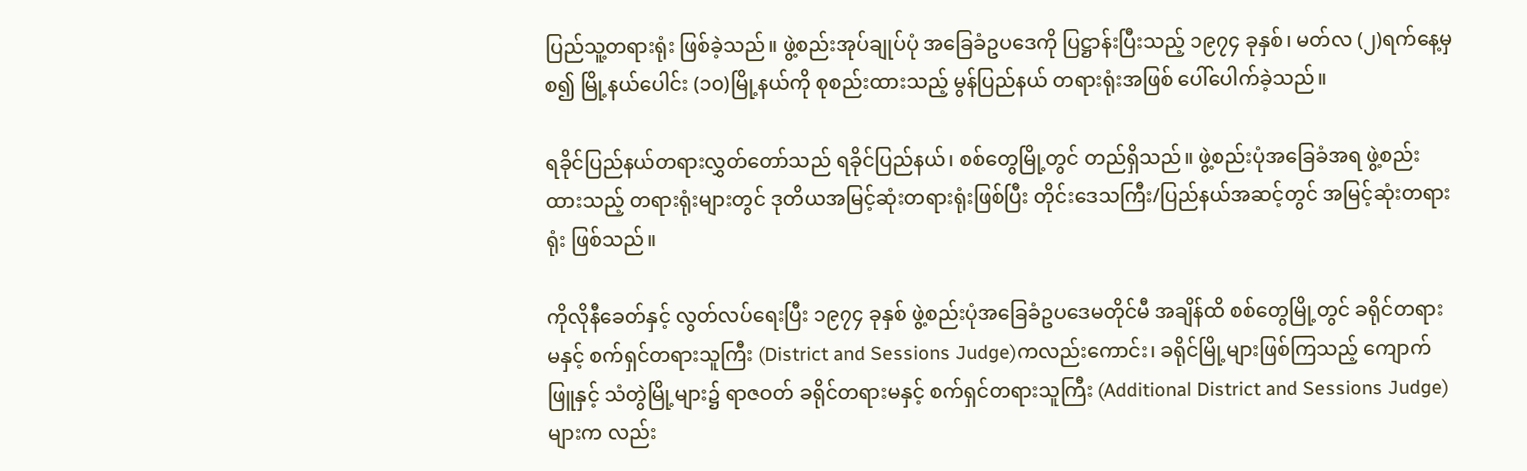ပြည်သူ့တရားရုံး ဖြစ်ခဲ့သည်။ ဖွဲ့စည်းအုပ်ချုပ်ပုံ အခြေခံဥပဒေကို ပြဋ္ဌာန်းပြီးသည့် ၁၉၇၄ ခုနှစ်၊ မတ်လ (၂)ရက်နေ့မှစ၍ မြို့နယ်ပေါင်း (၁၀)မြို့နယ်ကို စုစည်းထားသည့် မွန်ပြည်နယ် တရားရုံးအဖြစ် ပေါ်ပေါက်ခဲ့သည်။

ရခိုင်ပြည်နယ်တရားလွှတ်တော်သည် ရခိုင်ပြည်နယ်၊ စစ်တွေမြို့တွင် တည်ရှိသည်။ ဖွဲ့စည်းပုံအခြေခံအရ ဖွဲ့စည်းထားသည့် တရားရုံးများတွင် ဒုတိယအမြင့်ဆုံးတရားရုံးဖြစ်ပြီး တိုင်းဒေသကြီး/ပြည်နယ်အဆင့်တွင် အမြင့်ဆုံးတရားရုံး ဖြစ်သည်။

ကိုလိုနီခေတ်နှင့် လွတ်လပ်ရေးပြီး ၁၉၇၄ ခုနှစ် ဖွဲ့စည်းပုံအခြေခံဥပဒေမတိုင်မီ အချိန်ထိ စစ်တွေမြို့တွင် ခရိုင်တရားမနှင့် စက်ရှင်တရားသူကြီး (District and Sessions Judge)ကလည်းကောင်း၊ ခရိုင်မြို့များဖြစ်ကြသည့် ကျောက်ဖြူနှင့် သံတွဲမြို့များ၌ ရာဇဝတ် ခရိုင်တရားမနှင့် စက်ရှင်တရားသူကြီး (Additional District and Sessions Judge)များက လည်း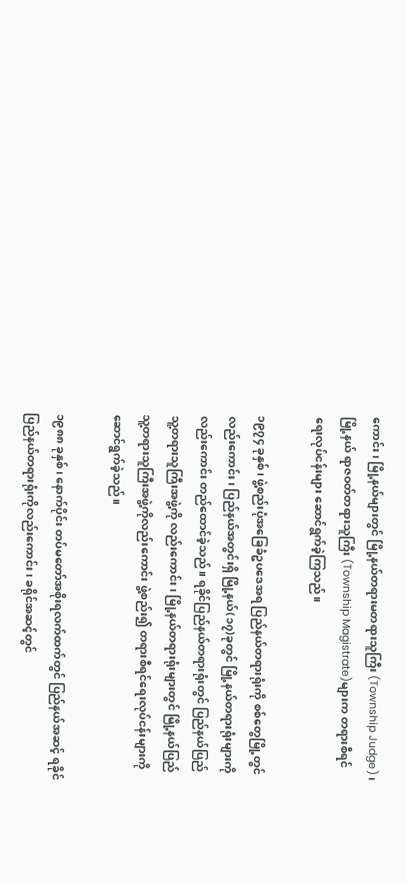ကောင်း၊ မြို့နယ်များတွင် မြို့နယ်တရားမတရားသူကြီး (Township Judge)၊ မြို့နယ် ရာဇဝတ်တရားသူကြီး (Township Magistrate)များက တရားစီရင်ရေးလုပ်ငန်းများ ဆောင်ရွက်ခဲ့ကြသည်။

၁၉၇၄ ခုနှစ်၊ ဖွဲ့စည်းပုံအခြေခံဥပဒေအရ ပြည်နယ်တရားရုံးကို စစ်တွေမြို့တွင် လည်းကောင်း၊ ပြည်နယ်အတွင်းရှိ မြို့နယ်(၁၇)ခုတွင် မြို့နယ်တရားရုံးများကိုလည်းကောင်း တည်ထောင်ခဲ့သည်။ ရခိုင်ပြည်နယ်တရားရုံးတွင် ပြည်နယ်ပြည်သူ့တရားသူကြီးအဖွဲ့ကို လည်းကောင်း၊ မြို့နယ်တရားရုံးများတွင် မြို့နယ်ပြည်သူ့တရားသူကြီးအဖွဲ့ကိုလည်းကောင်း ဖွဲ့စည်း၍ တရားစီရင်ရေးလုပ်ငန်းများကို ဆောင်ရွက်ခဲ့သည်။

၁၉၈၈ ခုနှစ်၊ နောက်ပိုင်း တပ်မတော်အစိုးရလက်ထက်တွင် ပြည်နယ်အဆင့် ရခိုင်ပြည်နယ်တရားရုံးကိုလည်းကောင်း၊ ခရိုင်အဆင့်တွင်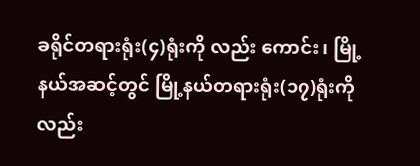ခရိုင်တရားရုံး(၄)ရုံးကို လည်း ကောင်း၊ မြို့နယ်အဆင့်တွင် မြို့နယ်တရားရုံး(၁၇)ရုံးကိုလည်း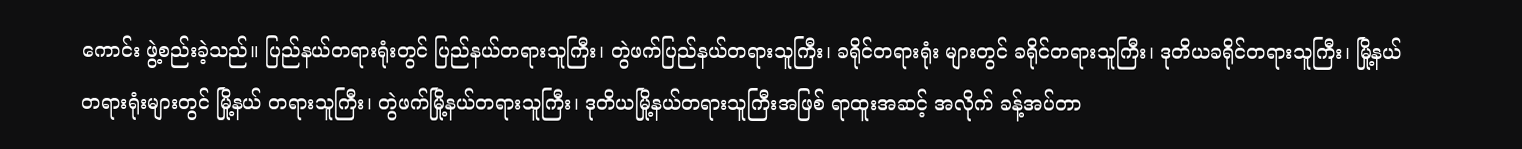ကောင်း ဖွဲ့စည်းခဲ့သည်။ ပြည်နယ်တရားရုံးတွင် ပြည်နယ်တရားသူကြီး၊ တွဲဖက်ပြည်နယ်တရားသူကြီး၊ ခရိုင်တရားရုံး များတွင် ခရိုင်တရားသူကြီး၊ ဒုတိယခရိုင်တရားသူကြီး၊ မြို့နယ်တရားရုံးများတွင် မြို့နယ် တရားသူကြီး၊ တွဲဖက်မြို့နယ်တရားသူကြီး၊ ဒုတိယမြို့နယ်တရားသူကြီးအဖြစ် ရာထူးအဆင့် အလိုက် ခန့်အပ်တာ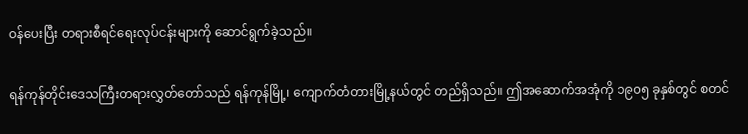ဝန်ပေးပြီး တရားစီရင်ရေးလုပ်ငန်းများကို ဆောင်ရွက်ခဲ့သည်။

ရန်ကုန်တိုင်းဒေသကြီးတရားလွှတ်တော်သည် ရန်ကုန်မြို့၊ ကျောက်တံတားမြို့နယ်တွင် တည်ရှိသည်။ ဤအဆောက်အအုံကို ၁၉၀၅ ခုနှစ်တွင် စတင်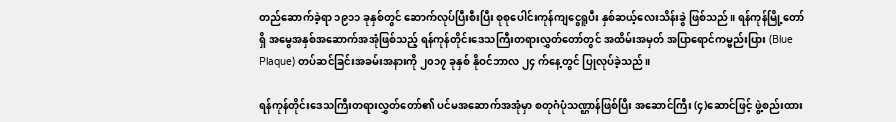တည်ဆောက်ခဲ့ရာ ၁၉၁၁ ခုနှစ်တွင် ဆောက်လုပ်ပြီးစီးပြီး စုစုပေါင်းကုန်ကျငွေရူပီး နှစ်ဆယ့်လေးသိန်းခွဲ ဖြစ်သည်။ ရန်ကုန်မြို့တော်ရှိ အမွေအနှစ်အဆောက်အအုံဖြစ်သည့် ရန်ကုန်တိုင်းဒေသကြီးတရားလွှတ်တော်တွင် အထိမ်းအမှတ် အပြာရောင်ကမ္ဗည်းပြား (Blue Plaque) တပ်ဆင်ခြင်းအခမ်းအနားကို ၂၀၁၇ ခုနှစ် နိုဝင်ဘာလ ၂၄ က်နေ့တွင် ပြုလုပ်ခဲ့သည်။

ရန်ကုန်တိုင်းဒေသကြီးတရားလွှတ်တော်၏ ပင်မအဆောက်အအုံမှာ စတုဂံပုံသဏ္ဌာန်ဖြစ်ပြီး အဆောင်ကြီး (၄)ဆောင်ဖြင့် ဖွဲ့စည်းထား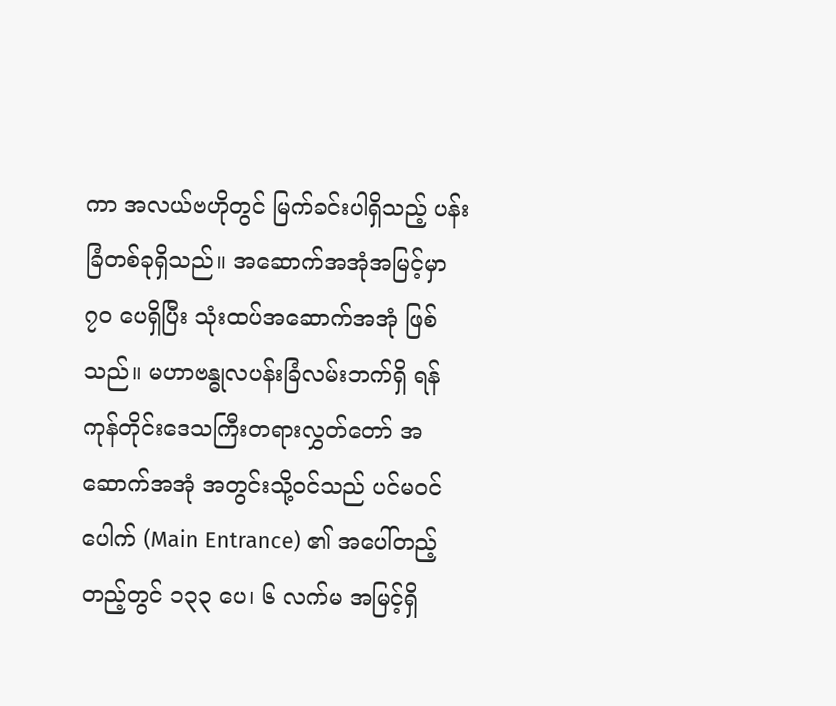ကာ အလယ်ဗဟိုတွင် မြက်ခင်းပါရှိသည့် ပန်းခြံတစ်ခုရှိသည်။ အဆောက်အအုံအမြင့်မှာ ၇၀ ပေရှိပြီး သုံးထပ်အဆောက်အအုံ ဖြစ်သည်။ မဟာဗန္ဓုလပန်းခြံလမ်းဘက်ရှိ ရန်ကုန်တိုင်းဒေသကြီးတရားလွှတ်တော် အဆောက်အအုံ အတွင်းသို့ဝင်သည် ပင်မဝင်ပေါက် (Main Entrance) ၏ အပေါ်တည့်တည့်တွင် ၁၃၃ ပေ၊ ၆ လက်မ အမြင့်ရှိ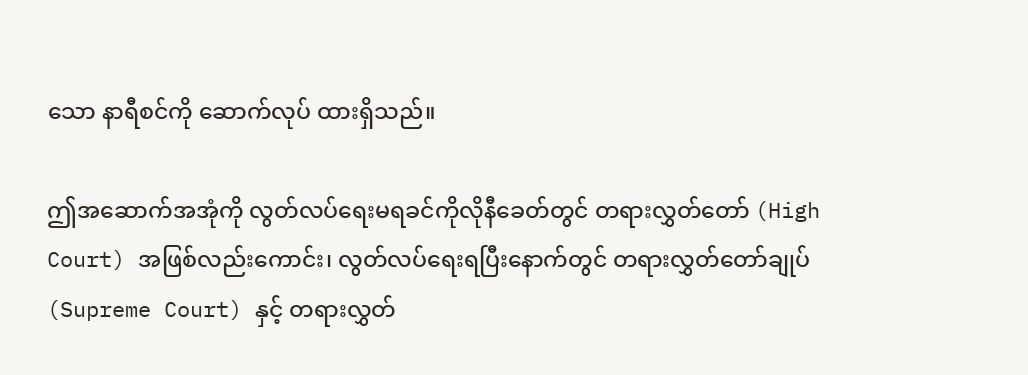သော နာရီစင်ကို ဆောက်လုပ် ထားရှိသည်။

ဤအဆောက်အအုံကို လွတ်လပ်ရေးမရခင်ကိုလိုနီခေတ်တွင် တရားလွှတ်တော် (High Court) အဖြစ်လည်းကောင်း၊ လွတ်လပ်ရေးရပြီးနောက်တွင် တရားလွှတ်တော်ချုပ် (Supreme Court) နှင့် တရားလွှတ်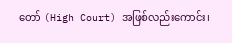တော် (High Court) အဖြစ်လည်းကောင်း၊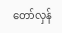တော်လှန်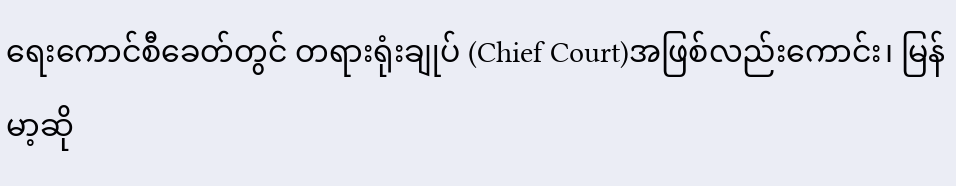ရေးကောင်စီခေတ်တွင် တရားရုံးချုပ် (Chief Court)အဖြစ်လည်းကောင်း၊ မြန်မာ့ဆို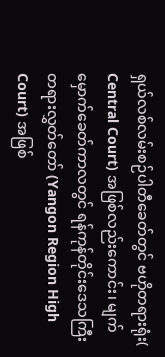ရှယ်လစ်လမ်းစဉ်ပါတီခေတ်တွင် ဗဟိုတရားရုံး( Central Court) အဖြစ်လည်းကောင်း၊ မျက်မှောက်ခေတ်ကာလတွင် ရန်ကုန်တိုင်းဒေသကြီးတရားလွှတ်တော် (Yangon Region High Court) အဖြစ်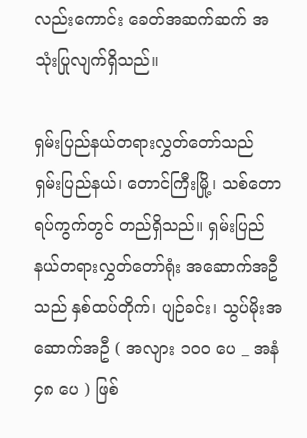လည်းကောင်း ခေတ်အဆက်ဆက် အသုံးပြုလျက်ရှိသည်။

ရှမ်းပြည်နယ်တရားလွှတ်တော်သည် ရှမ်းပြည်နယ်၊ တောင်ကြီးမြို့၊ သစ်တောရပ်ကွက်တွင် တည်ရှိသည်။ ရှမ်းပြည်နယ်တရားလွှတ်တော်ရုံး အဆောက်အဦသည် နှစ်ထပ်တိုက်၊ ပျဉ်ခင်း၊ သွပ်မိုးအဆောက်အဦ ( အလျား ၁၀၀ ပေ _ အနံ ၄၈ ပေ ) ဖြစ်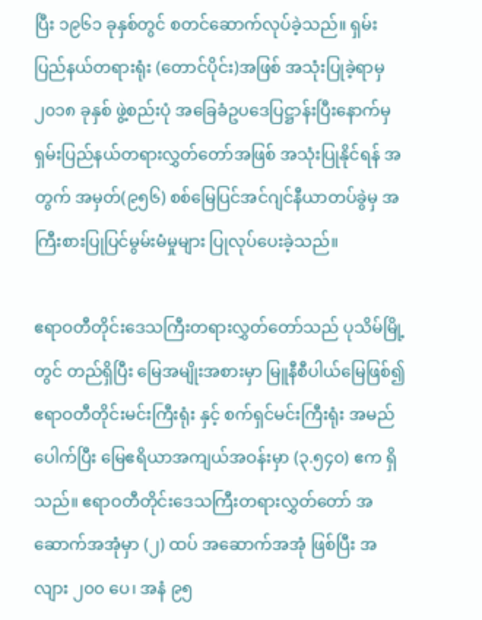ပြီး ၁၉၆၁ ခုနှစ်တွင် စတင်ဆောက်လုပ်ခဲ့သည်။ ရှမ်းပြည်နယ်တရားရုံး (တောင်ပိုင်း)အဖြစ် အသုံးပြုခဲ့ရာမှ ၂၀၁၈ ခုနှစ် ဖွဲ့စည်းပုံ အခြေခံဥပဒေပြဋ္ဌာန်းပြီးနောက်မှ ရှမ်းပြည်နယ်တရားလွှတ်တော်အဖြစ် အသုံးပြုနိုင်ရန် အတွက် အမှတ်(၉၅၆) စစ်မြေပြင်အင်ဂျင်နီယာတပ်ခွဲမှ အကြီးစားပြုပြင်မွမ်းမံမှုများ ပြုလုပ်ပေးခဲ့သည်။

ဧရာဝတီတိုင်းဒေသကြီးတရားလွှတ်တော်သည် ပုသိမ်မြို့တွင် တည်ရှိပြီး မြေအမျိုးအစားမှာ မြူနီစီပါယ်မြေဖြစ်၍ ဧရာဝတီတိုင်းမင်းကြီးရုံး နှင့် စက်ရှင်မင်းကြီးရုံး အမည်ပေါက်ပြီး မြေဧရိယာအကျယ်အဝန်းမှာ (၃.၅၄၀) ဧက ရှိသည်။ ဧရာဝတီတိုင်း‌ဒေသကြီးတရားလွှတ်တော် အဆောက်အအုံမှာ (၂) ထပ် အဆောက်အအုံ ဖြစ်ပြီး အလျား ၂၀၀ ပေ၊ အနံ ၉၅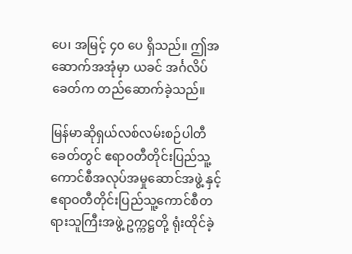ပေ၊ အမြင့် ၄၀ ပေ ရှိသည်။ ဤအဆောက်အအုံမှာ ယခင် အင်္ဂလိပ်ခေတ်က တည်ဆောက်ခဲ့သည်။

မြန်မာဆိုရှယ်လစ်လမ်းစဉ်ပါတီခေတ်တွင် ဧရာဝတီတိုင်းပြည်သူ့ကောင်စီအလုပ်အမှုဆောင်အဖွဲ့ နှင့် ဧရာဝတီတိုင်းပြည်သူ့ကောင်စီတရားသူကြီးအဖွဲ့ ဥက္ကဋ္ဌတို့ ရုံးထိုင်ခဲ့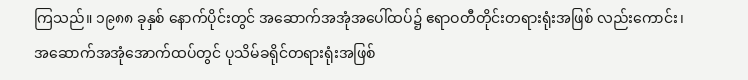ကြသည်။ ၁၉၈၈ ခုနှစ် နောက်ပိုင်းတွင် အဆောက်အအုံအပေါ်ထပ်၌ ဧရာဝတီတိုင်းတရားရုံးအဖြစ် လည်းကောင်း၊ အဆောက်အအုံအောက်ထပ်တွင် ပုသိမ်ခရိုင်တရားရုံးအဖြစ်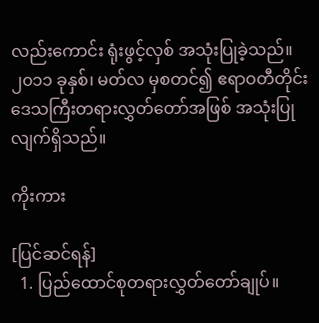လည်းကောင်း ရုံးဖွင့်လှစ် အသုံးပြုခဲ့သည်။ ၂၀၁၁ ခုနှစ်၊ မတ်လ မှစတင်၍ ဧရာဝတီတိုင်းဒေသကြီးတရားလွှတ်တော်အဖြစ် အသုံးပြုလျက်ရှိသည်။

ကိုးကား

[ပြင်ဆင်ရန်]
  1. ပြည်ထောင်စုတရားလွှတ်တော်ချုပ်။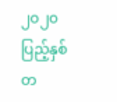၂၀၂၀ပြည့်နှစ် တ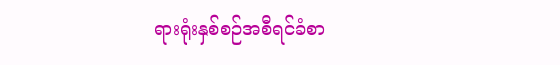ရားရုံးနှစ်စဉ်အစီရင်ခံစာ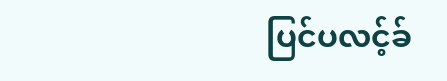ပြင်ပလင့်ခ်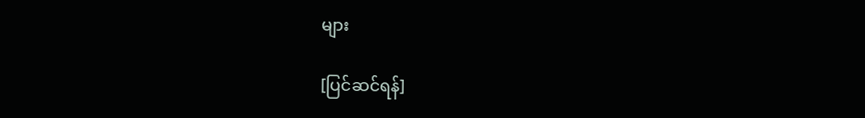များ

[ပြင်ဆင်ရန်]